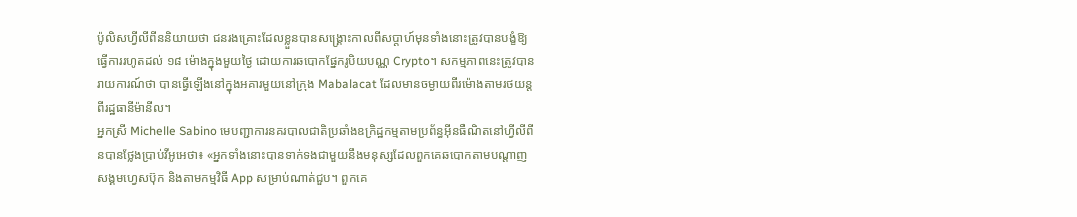ប៉ូលិសហ្វីលីពីននិយាយថា ជនរងគ្រោះដែលខ្លួនបានសង្គ្រោះកាលពីសប្តាហ៍មុនទាំងនោះត្រូវបានបង្ខំឱ្យធ្វើការរហូតដល់ ១៨ ម៉ោងក្នុងមួយថ្ងៃ ដោយការឆបោកផ្នែករូបិយបណ្ណ Crypto។ សកម្មភាពនេះត្រូវបានរាយការណ៍ថា បានធ្វើឡើងនៅក្នុងអគារមួយនៅក្រុង Mabalacat ដែលមានចម្ងាយពីរម៉ោងតាមរថយន្តពីរដ្ឋធានីម៉ានីល។
អ្នកស្រី Michelle Sabino មេបញ្ជាការនគរបាលជាតិប្រឆាំងឧក្រិដ្ឋកម្មតាមប្រព័ន្ធអ៊ីនធឺណិតនៅហ្វីលីពីនបានថ្លែងប្រាប់វីអូអេថា៖ «អ្នកទាំងនោះបានទាក់ទងជាមួយនឹងមនុស្សដែលពួកគេឆបោកតាមបណ្តាញសង្គមហ្វេសប៊ុក និងតាមកម្មវិធី App សម្រាប់ណាត់ជួប។ ពួកគេ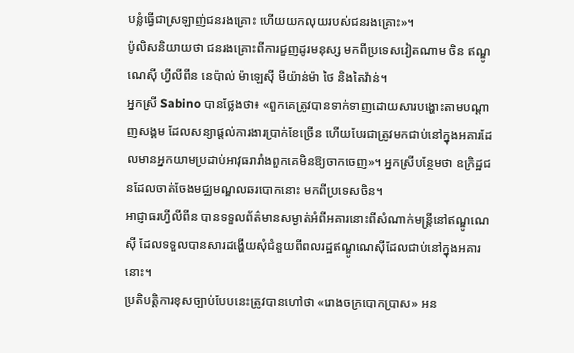បន្លំធ្វើជាស្រឡាញ់ជនរងគ្រោះ ហើយយកលុយរបស់ជនរងគ្រោះ»។
ប៉ូលិសនិយាយថា ជនរងគ្រោះពីការជួញដូរមនុស្ស មកពីប្រទេសវៀតណាម ចិន ឥណ្ឌូណេស៊ី ហ្វីលីពីន នេប៉ាល់ ម៉ាឡេស៊ី មីយ៉ាន់ម៉ា ថៃ និងតៃវ៉ាន់។
អ្នកស្រី Sabino បានថ្លែងថា៖ «ពួកគេត្រូវបានទាក់ទាញដោយសារបង្ហោះតាមបណ្តាញសង្គម ដែលសន្យាផ្តល់ការងារប្រាក់ខែច្រើន ហើយបែរជាត្រូវមកជាប់នៅក្នុងអគារដែលមានអ្នកយាមប្រដាប់អាវុធរារាំងពួកគេមិនឱ្យចាកចេញ»។ អ្នកស្រីបន្ថែមថា ឧក្រិដ្ឋជនដែលចាត់ចែងមជ្ឈមណ្ឌលឆរបោកនោះ មកពីប្រទេសចិន។
អាជ្ញាធរហ្វីលីពីន បានទទួលព័ត៌មានសម្ងាត់អំពីអគារនោះពីសំណាក់មន្រ្តីនៅឥណ្ឌូណេស៊ី ដែលទទួលបានសារដង្ហើយសុំជំនួយពីពលរដ្ឋឥណ្ឌូណេស៊ីដែលជាប់នៅក្នុងអគារនោះ។
ប្រតិបត្តិការខុសច្បាប់បែបនេះត្រូវបានហៅថា «រោងចក្របោកប្រាស» អន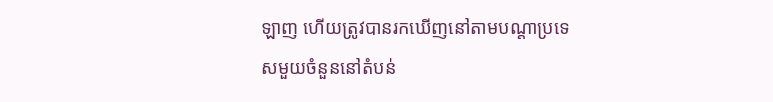ឡាញ ហើយត្រូវបានរកឃើញនៅតាមបណ្តាប្រទេសមួយចំនួននៅតំបន់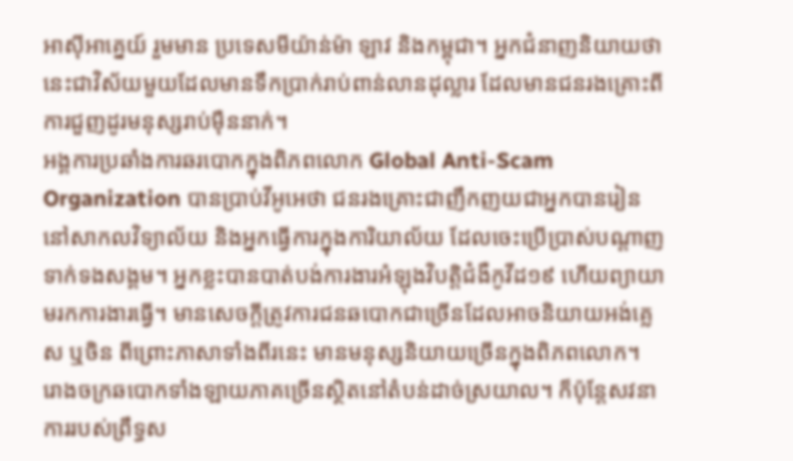អាស៊ីអាគ្នេយ៍ រួមមាន ប្រទេសមីយ៉ាន់ម៉ា ឡាវ និងកម្ពុជា។ អ្នកជំនាញនិយាយថា នេះជាវិស័យមួយដែលមានទឹកប្រាក់រាប់ពាន់លានដុល្លារ ដែលមានជនរងគ្រោះពីការជួញដូរមនុស្សរាប់ម៉ឺននាក់។
អង្គការប្រឆាំងការឆរបោកក្នុងពិភពលោក Global Anti-Scam Organization បានប្រាប់វីអូអេថា ជនរងគ្រោះជាញឹកញយជាអ្នកបានរៀននៅសាកលវិទ្យាល័យ និងអ្នកធ្វើការក្នុងការិយាល័យ ដែលចេះប្រើប្រាស់បណ្តាញទាក់ទងសង្គម។ អ្នកខ្លះបានបាត់បង់ការងារអំឡុងវិបត្តិជំងឺកូវីដ១៩ ហើយព្យាយាមរកការងារធ្វើ។ មានសេចក្តីត្រូវការជនឆបោកជាច្រើនដែលអាចនិយាយអង់គ្លេស ឬចិន ពីព្រោះភាសាទាំងពីរនេះ មានមនុស្សនិយាយច្រើនក្នុងពិភពលោក។
រោងចក្រឆបោកទាំងឡាយភាគច្រើនស្ថិតនៅតំបន់ដាច់ស្រយាល។ ក៏ប៉ុន្តែសវនាការរបស់ព្រឹទ្ធស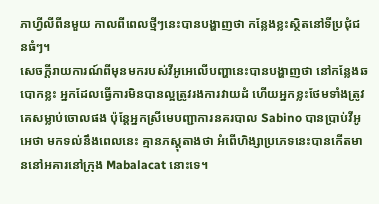ភាហ្វីលីពីនមួយ កាលពីពេលថ្មីៗនេះបានបង្ហាញថា កន្លែងខ្លះស្ថិតនៅទីប្រជុំជនធំៗ។
សេចក្តីរាយការណ៍ពីមុនមករបស់វីអូអេលើបញ្ហានេះបានបង្ហាញថា នៅកន្លែងឆបោកខ្លះ អ្នកដែលធ្វើការមិនបានល្អត្រូវរងការវាយដំ ហើយអ្នកខ្លះថែមទាំងត្រូវគេសម្លាប់ចោលផង ប៉ុន្តែអ្នកស្រីមេបញ្ជាការនគរបាល Sabino បានប្រាប់វីអូអេថា មកទល់នឹងពេលនេះ គ្មានភស្តុតាងថា អំពើហិង្សាប្រភេទនេះបានកើតមាននៅអគារនៅក្រុង Mabalacat នោះទេ។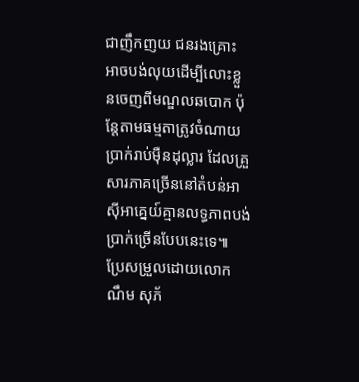ជាញឹកញយ ជនរងគ្រោះអាចបង់លុយដើម្បីលោះខ្លួនចេញពីមណ្ឌលឆបោក ប៉ុន្តែតាមធម្មតាត្រូវចំណាយប្រាក់រាប់ម៉ឺនដុល្លារ ដែលគ្រួសារភាគច្រើននៅតំបន់អាស៊ីអាគ្នេយ៍គ្មានលទ្ធភាពបង់ប្រាក់ច្រើនបែបនេះទេ៕
ប្រែសម្រួលដោយលោក ណឹម សុភ័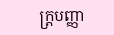ក្រ្តបញ្ញា